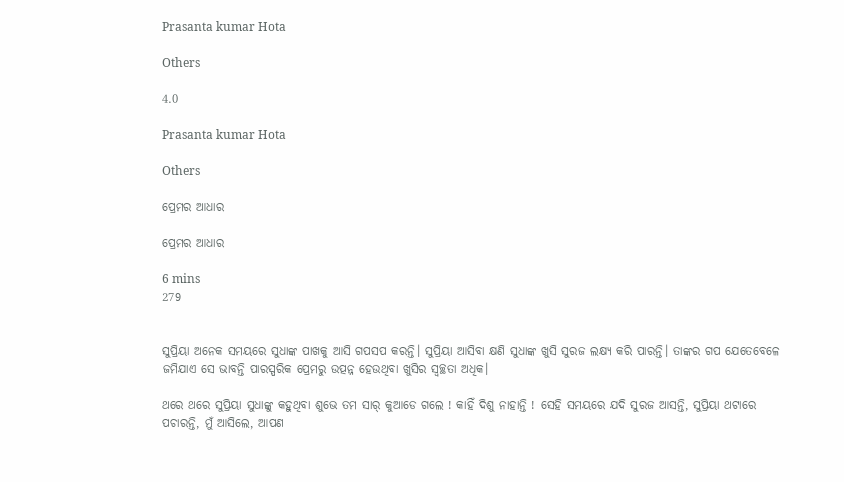Prasanta kumar Hota

Others

4.0

Prasanta kumar Hota

Others

ପ୍ରେମର ଆଧାର

ପ୍ରେମର ଆଧାର

6 mins
279


ସୁପ୍ରିୟା ଅନେକ ସମୟରେ ସୁଧାଙ୍କ ପାଖକୁ ଆସି ଗପସପ କରନ୍ତି। ସୁପ୍ରିୟା ଆସିବା କ୍ଷଣି ସୁଧାଙ୍କ ଖୁସି ସୁରଜ ଲକ୍ଷ୍ଯ କରି ପାରନ୍ତି। ତାଙ୍କର ଗପ ଯେତେବେଳେ ଜମିଯାଏ ସେ ଭାବନ୍ତି ପାରସ୍ପରିକ ପ୍ରେମରୁ ଉତ୍ପନ୍ନ ହେଉଥିବା ଖୁସିର ସ୍ବଚ୍ଛତା ଅଧିକ।

ଥରେ ଥରେ ସୁପ୍ରିୟା ସୁଧାଙ୍କୁ କହୁଥିବା ଶୁଭେ ତମ ସାର୍ କୁଆଡେ ଗଲେ ! କାହିଁ ଦିଶୁ ନାହାନ୍ତି ! ସେହି ସମୟରେ ଯଦି ସୁରଜ ଆସନ୍ତି, ସୁପ୍ରିୟା ଥଟାରେ ପଚାରନ୍ତି, ମୁଁ ଆସିଲେ, ଆପଣ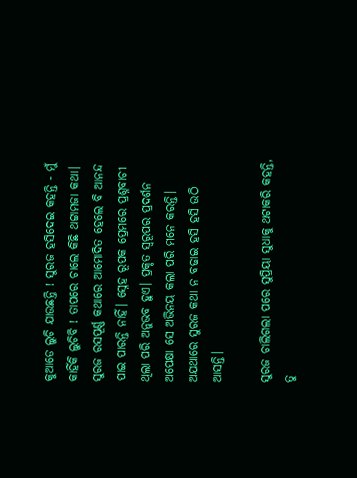କୁଆଡେ ଲୁଚି ଯାଉଛନ୍ତି ! ସୁରଜ ହସିଦେଇ କହନ୍ତି - ମୁଁ କାହିଁକି ଲୁଚିବି ! ତାପରେ ଚାଲେ କିଛି ଥଟ୍ଟାମଜା କଥା। ସୁରଜ ରସପୂର୍ଣ୍ଣ କଥାରେ ଆମୋଦିତ ହେଲେ ବି ଆନନ୍ଦ ପାଇ ପାରନ୍ତି ନାହିଁ। ସ୍ନେହ ରୂପକ ପ୍ରେମରେ ପ୍ରଶ୍ନବାଚୀ ଥିଲା ପରି ଅନୁଭବ ହୁଏ। ପ୍ରକୃତ ସ୍ୱରୂପର ପ୍ରଦର୍ଶନ ଅପେକ୍ଷା ସେ ଅଭିନୟ କଲା ପରି ମନେ କରନ୍ତି। ଅଯଥାରେ ସୁରଜ କଥା ନ ବଢାଇ ହସି ହସି ଉଠି ଆସନ୍ତି।

ସୁରଜ ଚାଲିଗଲା ପରେ ସୁପ୍ରିୟା ସୁଧାକୁ ଥଟାକରି କହନ୍ତି, ତୁ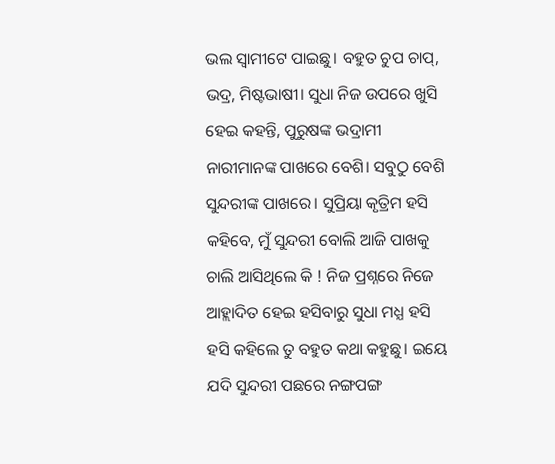ଭଲ ସ୍ୱାମୀଟେ ପାଇଛୁ। ବହୁତ ଚୁପ ଚାପ୍, ଭଦ୍ର, ମିଷ୍ଟଭାଷୀ। ସୁଧା ନିଜ ଉପରେ ଖୁସି ହେଇ କହନ୍ତି, ପୁରୁଷଙ୍କ ଭଦ୍ରାମୀ ନାରୀମାନଙ୍କ ପାଖରେ ବେଶି। ସବୁଠୁ ବେଶି ସୁନ୍ଦରୀଙ୍କ ପାଖରେ। ସୁପ୍ରିୟା କୃତ୍ରିମ ହସି କହିବେ, ମୁଁ ସୁନ୍ଦରୀ ବୋଲି ଆଜି ପାଖକୁ ଚାଲି ଆସିଥିଲେ କି ! ନିଜ ପ୍ରଶ୍ନରେ ନିଜେ ଆହ୍ଲାଦିତ ହେଇ ହସିବାରୁ ସୁଧା ମଧ୍ଯ ହସି ହସି କହିଲେ ତୁ ବହୁତ କଥା କହୁଛୁ। ଇୟେ ଯଦି ସୁନ୍ଦରୀ ପଛରେ ନଙ୍ଗପଙ୍ଗ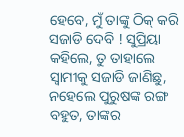ହେବେ, ମୁଁ ତାଙ୍କୁ ଠିକ୍ କରି ସଜାଡି ଦେବି ! ସୁପ୍ରିୟା କହିଲେ, ତୁ ତାହାଲେ ସ୍ୱାମୀକୁ ସଜାଡି ଜାଣିଛୁ, ନହେଲେ ପୁରୁଷଙ୍କ ରଙ୍ଗ ବହୁତ, ତାଙ୍କର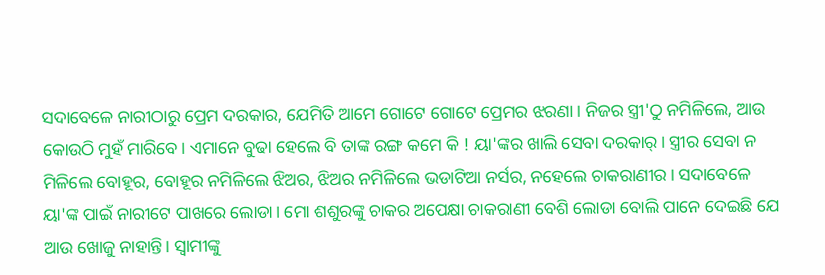ସଦାବେଳେ ନାରୀଠାରୁ ପ୍ରେମ ଦରକାର, ଯେମିତି ଆମେ ଗୋଟେ ଗୋଟେ ପ୍ରେମର ଝରଣା। ନିଜର ସ୍ତ୍ରୀ'ଠୁ ନମିଳିଲେ, ଆଉ କୋଉଠି ମୁହଁ ମାରିବେ। ଏମାନେ ବୁଢା ହେଲେ ବି ତାଙ୍କ ରଙ୍ଗ କମେ କି ! ୟା'ଙ୍କର ଖାଲି ସେବା ଦରକାର୍। ସ୍ତ୍ରୀର ସେବା ନ ମିଳିଲେ ବୋହୂର, ବୋହୂର ନମିଳିଲେ ଝିଅର, ଝିଅର ନମିଳିଲେ ଭଡାଟିଆ ନର୍ସର, ନହେଲେ ଚାକରାଣୀର। ସଦାବେଳେ ୟା'ଙ୍କ ପାଇଁ ନାରୀଟେ ପାଖରେ ଲୋଡା। ମୋ ଶଶୁରଙ୍କୁ ଚାକର ଅପେକ୍ଷା ଚାକରାଣୀ ବେଶି ଲୋଡା ବୋଲି ପାନେ ଦେଇଛି ଯେ ଆଉ ଖୋଜୁ ନାହାନ୍ତି। ସ୍ଵାମୀଙ୍କୁ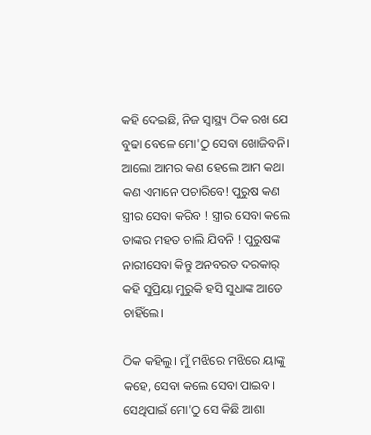କହି ଦେଇଛି, ନିଜ ସ୍ୱାସ୍ଥ୍ୟ ଠିକ ରଖ ଯେ ବୁଢା ବେଳେ ମୋ'ଠୁ ସେବା ଖୋଜିବନି। ଆଲୋ ଆମର କଣ ହେଲେ ଆମ କଥା କଣ ଏମାନେ ପଚାରିବେ! ପୁରୁଷ କଣ ସ୍ତ୍ରୀର ସେବା କରିବ ! ସ୍ତ୍ରୀର ସେବା କଲେ ତାଙ୍କର ମହତ ଚାଲି ଯିବନି ! ପୁରୁଷଙ୍କ ନାରୀସେବା କିନ୍ତୁ ଅନବରତ ଦରକାର୍ କହି ସୁପ୍ରିୟା ମୁରୁକି ହସି ସୁଧାଙ୍କ ଆଡେ ଚାହିଁଲେ।

ଠିକ କହିଲୁ। ମୁଁ ମଝିରେ ମଝିରେ ୟାଙ୍କୁ କହେ, ସେବା କଲେ ସେବା ପାଇବ। ସେଥିପାଇଁ ମୋ'ଠୁ ସେ କିଛି ଆଶା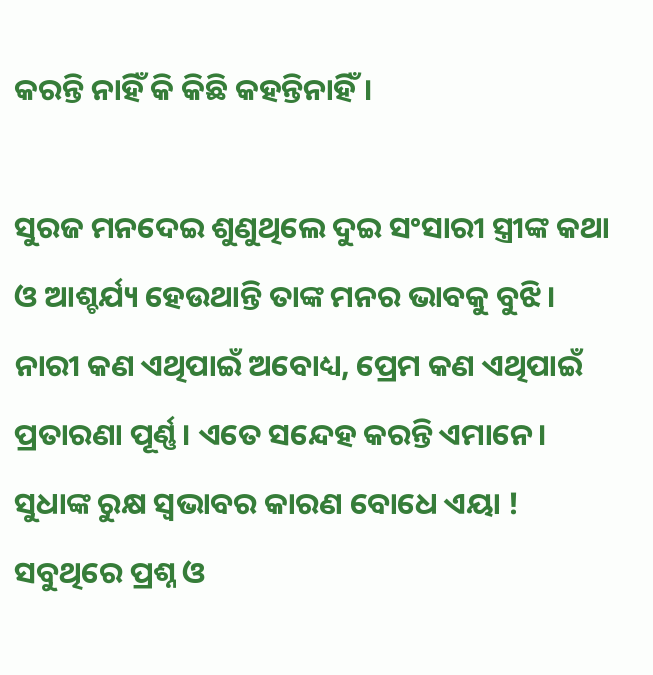କରନ୍ତି ନାହିଁ କି କିଛି କହନ୍ତିନାହିଁ।

ସୁରଜ ମନଦେଇ ଶୁଣୁଥିଲେ ଦୁଇ ସଂସାରୀ ସ୍ତ୍ରୀଙ୍କ କଥା ଓ ଆଶ୍ଚର୍ଯ୍ୟ ହେଉଥାନ୍ତି ତାଙ୍କ ମନର ଭାବକୁ ବୁଝି। ନାରୀ କଣ ଏଥିପାଇଁ ଅବୋଧ୍ୟ, ପ୍ରେମ କଣ ଏଥିପାଇଁ ପ୍ରତାରଣା ପୂର୍ଣ୍ଣ। ଏତେ ସନ୍ଦେହ କରନ୍ତି ଏମାନେ। ସୁଧାଙ୍କ ରୁକ୍ଷ ସ୍ୱଭାବର କାରଣ ବୋଧେ ଏୟା ! ସବୁଥିରେ ପ୍ରଶ୍ନ ଓ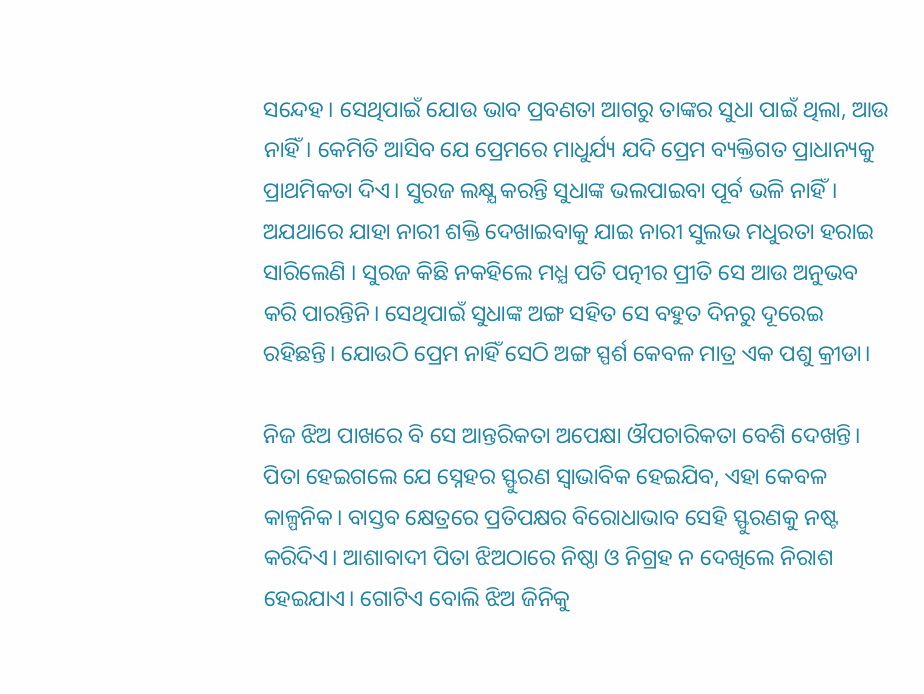ସନ୍ଦେହ। ସେଥିପାଇଁ ଯୋଉ ଭାବ ପ୍ରବଣତା ଆଗରୁ ତାଙ୍କର ସୁଧା ପାଇଁ ଥିଲା, ଆଉ ନାହିଁ। କେମିତି ଆସିବ ଯେ ପ୍ରେମରେ ମାଧୁର୍ଯ୍ୟ ଯଦି ପ୍ରେମ ବ୍ୟକ୍ତିଗତ ପ୍ରାଧାନ୍ୟକୁ ପ୍ରାଥମିକତା ଦିଏ। ସୁରଜ ଲକ୍ଷ୍ଯ କରନ୍ତି ସୁଧାଙ୍କ ଭଲପାଇବା ପୂର୍ବ ଭଳି ନାହିଁ। ଅଯଥାରେ ଯାହା ନାରୀ ଶକ୍ତି ଦେଖାଇବାକୁ ଯାଇ ନାରୀ ସୁଲଭ ମଧୁରତା ହରାଇ ସାରିଲେଣି । ସୁରଜ କିଛି ନକହିଲେ ମଧ୍ଯ ପତି ପତ୍ନୀର ପ୍ରୀତି ସେ ଆଉ ଅନୁଭବ କରି ପାରନ୍ତିନି। ସେଥିପାଇଁ ସୁଧାଙ୍କ ଅଙ୍ଗ ସହିତ ସେ ବହୁତ ଦିନରୁ ଦୂରେଇ ରହିଛନ୍ତି। ଯୋଉଠି ପ୍ରେମ ନାହିଁ ସେଠି ଅଙ୍ଗ ସ୍ପର୍ଶ କେବଳ ମାତ୍ର ଏକ ପଶୁ କ୍ରୀଡା।

ନିଜ ଝିଅ ପାଖରେ ବି ସେ ଆନ୍ତରିକତା ଅପେକ୍ଷା ଔପଚାରିକତା ବେଶି ଦେଖନ୍ତି। ପିତା ହେଇଗଲେ ଯେ ସ୍ନେହର ସ୍ଫୁରଣ ସ୍ଵାଭାବିକ ହେଇଯିବ, ଏହା କେବଳ କାଳ୍ପନିକ। ବାସ୍ତବ କ୍ଷେତ୍ରରେ ପ୍ରତିପକ୍ଷର ବିରୋଧାଭାବ ସେହି ସ୍ଫୁରଣକୁ ନଷ୍ଟ କରିଦିଏ। ଆଶାବାଦୀ ପିତା ଝିଅଠାରେ ନିଷ୍ଠା ଓ ନିଗ୍ରହ ନ ଦେଖିଲେ ନିରାଶ ହେଇଯାଏ। ଗୋଟିଏ ବୋଲି ଝିଅ ଜିନିକୁ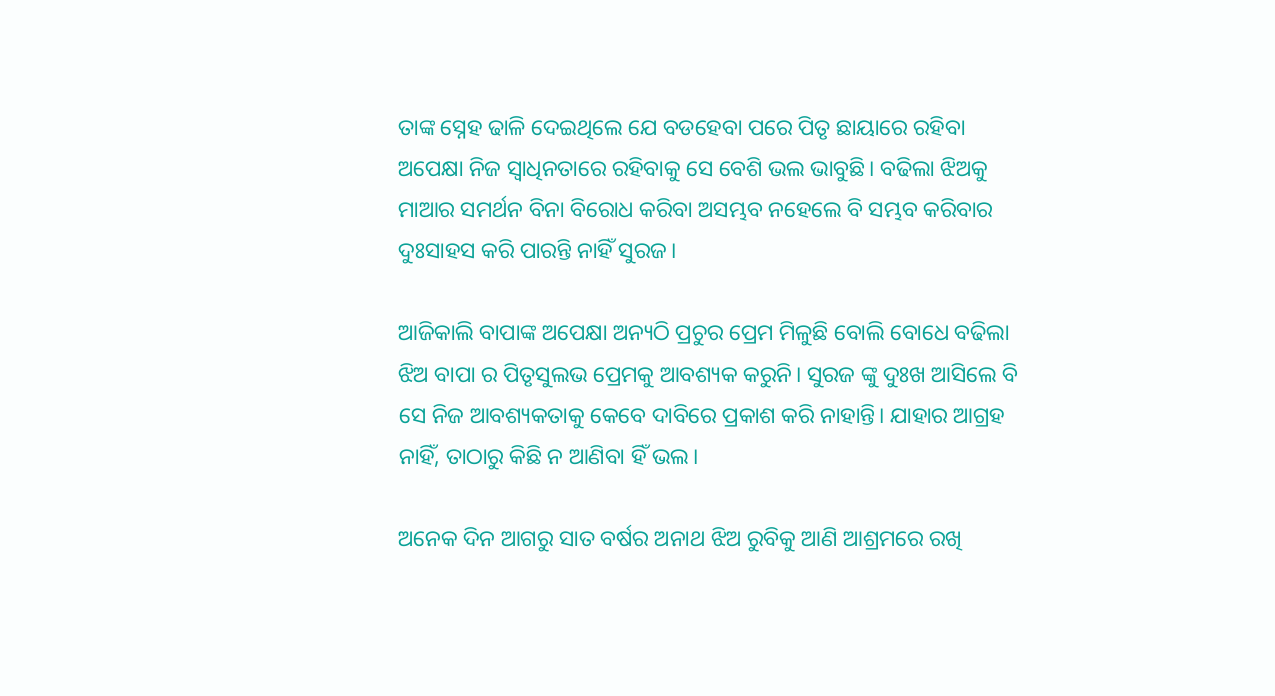ତାଙ୍କ ସ୍ନେହ ଢାଳି ଦେଇଥିଲେ ଯେ ବଡହେବା ପରେ ପିତୃ ଛାୟାରେ ରହିବା ଅପେକ୍ଷା ନିଜ ସ୍ଵାଧିନତାରେ ରହିବାକୁ ସେ ବେଶି ଭଲ ଭାବୁଛି। ବଢିଲା ଝିଅକୁ ମାଆର ସମର୍ଥନ ବିନା ବିରୋଧ କରିବା ଅସମ୍ଭବ ନହେଲେ ବି ସମ୍ଭବ କରିବାର ଦୁଃସାହସ କରି ପାରନ୍ତି ନାହିଁ ସୁରଜ।

ଆଜିକାଲି ବାପାଙ୍କ ଅପେକ୍ଷା ଅନ୍ୟଠି ପ୍ରଚୁର ପ୍ରେମ ମିଳୁଛି ବୋଲି ବୋଧେ ବଢିଲା ଝିଅ ବାପା ର ପିତୃସୁଲଭ ପ୍ରେମକୁ ଆବଶ୍ୟକ କରୁନି। ସୁରଜ ଙ୍କୁ ଦୁଃଖ ଆସିଲେ ବି ସେ ନିଜ ଆବଶ୍ୟକତାକୁ କେବେ ଦାବିରେ ପ୍ରକାଶ କରି ନାହାନ୍ତି। ଯାହାର ଆଗ୍ରହ ନାହିଁ, ତାଠାରୁ କିଛି ନ ଆଣିବା ହିଁ ଭଲ।

ଅନେକ ଦିନ ଆଗରୁ ସାତ ବର୍ଷର ଅନାଥ ଝିଅ ରୁବିକୁ ଆଣି ଆଶ୍ରମରେ ରଖି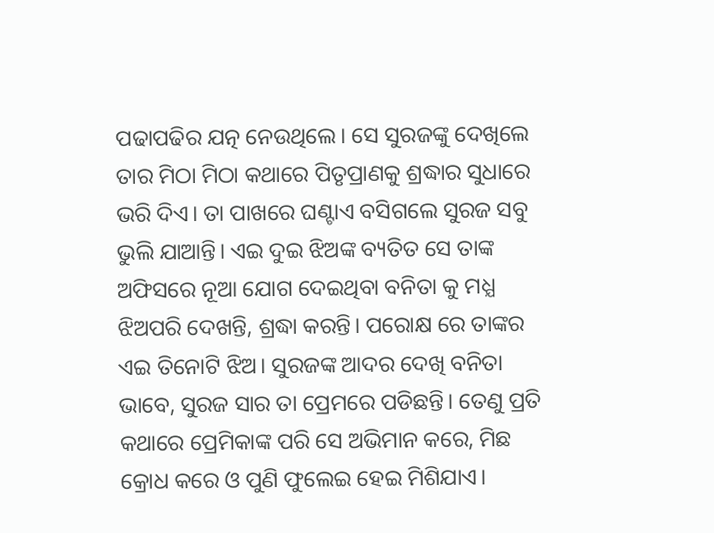ପଢାପଢିର ଯତ୍ନ ନେଉଥିଲେ। ସେ ସୁରଜଙ୍କୁ ଦେଖିଲେ ତାର ମିଠା ମିଠା କଥାରେ ପିତୃପ୍ରାଣକୁ ଶ୍ରଦ୍ଧାର ସୁଧାରେ ଭରି ଦିଏ। ତା ପାଖରେ ଘଣ୍ଟାଏ ବସିଗଲେ ସୁରଜ ସବୁ ଭୁଲି ଯାଆନ୍ତି। ଏଇ ଦୁଇ ଝିଅଙ୍କ ବ୍ୟତିତ ସେ ତାଙ୍କ ଅଫିସରେ ନୂଆ ଯୋଗ ଦେଇଥିବା ବନିତା କୁ ମଧ୍ଯ ଝିଅପରି ଦେଖନ୍ତି, ଶ୍ରଦ୍ଧା କରନ୍ତି। ପରୋକ୍ଷ ରେ ତାଙ୍କର ଏଇ ତିନୋଟି ଝିଅ। ସୁରଜଙ୍କ ଆଦର ଦେଖି ବନିତା ଭାବେ, ସୁରଜ ସାର ତା ପ୍ରେମରେ ପଡିଛନ୍ତି। ତେଣୁ ପ୍ରତି କଥାରେ ପ୍ରେମିକାଙ୍କ ପରି ସେ ଅଭିମାନ କରେ, ମିଛ କ୍ରୋଧ କରେ ଓ ପୁଣି ଫୁଲେଇ ହେଇ ମିଶିଯାଏ।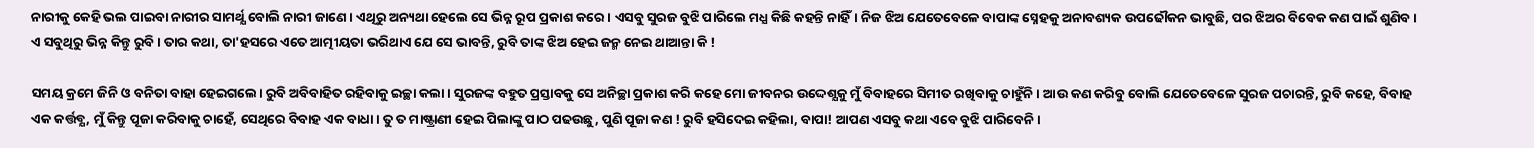ନାରୀକୁ କେହି ଭଲ ପାଇବା ନାରୀର ସାମର୍ଥ୍ଯ ବୋଲି ନାରୀ ଜାଣେ। ଏଥିରୁ ଅନ୍ୟଥା ହେଲେ ସେ ଭିନ୍ନ ରୂପ ପ୍ରକାଶ କରେ। ଏସବୁ ସୁରଜ ବୁଝି ପାରିଲେ ମଧ୍ଯ କିଛି କହନ୍ତି ନାହିଁ। ନିଜ ଝିଅ ଯେତେବେଳେ ବାପାଙ୍କ ସ୍ନେହକୁ ଅନାବଶ୍ୟକ ଉପଢୌକନ ଭାବୁଛି, ପର ଝିଅର ବିବେକ କଣ ପାଇଁ ଶୁଣିବ। ଏ ସବୁଥିରୁ ଭିନ୍ନ କିନ୍ତୁ ରୁବି। ତାର କଥା, ତା'ହସରେ ଏତେ ଆତ୍ମୀୟତା ଭରିଥାଏ ଯେ ସେ ଭାବନ୍ତି, ରୁବି ତାଙ୍କ ଝିଅ ହେଇ ଜନ୍ମ ନେଇ ଥାଆନ୍ତା କି !

ସମୟ କ୍ରମେ ଜିନି ଓ ବନିତା ବାହା ହେଇଗଲେ। ରୁବି ଅବିବାହିତ ରହିବାକୁ ଇଚ୍ଛା କଲା। ସୁରଜଙ୍କ ବହୁତ ପ୍ରସ୍ତାବକୁ ସେ ଅନିଚ୍ଛା ପ୍ରକାଶ କରି କହେ ମୋ ଜୀବନର ଉଦ୍ଦେଶ୍ଯକୁ ମୁଁ ବିବାହରେ ସିମୀତ ରଖିବାକୁ ଚାହୁଁନି। ଆଉ କଣ କରିବୁ ବୋଲି ଯେତେବେଳେ ସୁରଜ ପଚାରନ୍ତି, ରୁବି କହେ, ବିବାହ ଏକ କର୍ତ୍ତବ୍ଯ, ମୁଁ କିନ୍ତୁ ପୂଜା କରିବାକୁ ଚାହେଁ, ସେଥିରେ ବିବାହ ଏକ ବାଧା। ତୁ ତ ମାଷ୍ଟ୍ରାଣୀ ହେଇ ପିଲାଙ୍କୁ ପାଠ ପଢଉଛୁ, ପୁଣି ପୂଜା କଣ ! ରୁବି ହସିଦେଇ କହିଲା, ବାପା! ଆପଣ ଏସବୁ କଥା ଏବେ ବୁଝି ପାରିବେନି।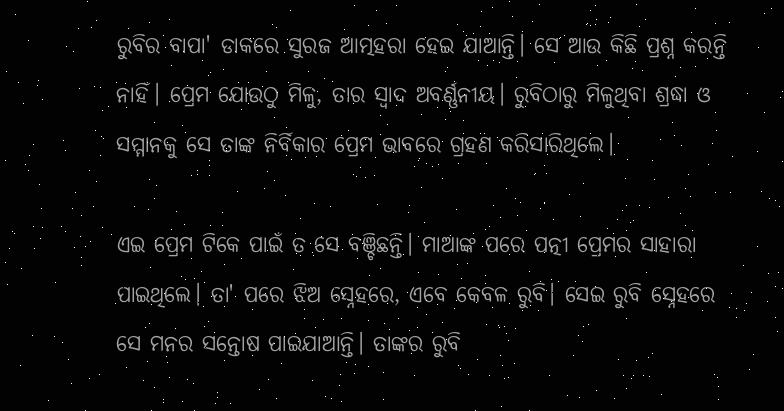ରୁବିର ବାପା' ଡାକରେ ସୁରଜ ଆତ୍ମହରା ହେଇ ଯାଆନ୍ତି। ସେ ଆଉ କିଛି ପ୍ରଶ୍ନ କରନ୍ତି ନାହିଁ। ପ୍ରେମ ଯୋଉଠୁ ମିଳୁ, ତାର ସ୍ଵାଦ ଅବର୍ଣ୍ଣନୀୟ। ରୁବିଠାରୁ ମିଳୁଥିବା ଶ୍ରଦ୍ଧା ଓ ସମ୍ମାନକୁ ସେ ତାଙ୍କ ନିର୍ବିକାର ପ୍ରେମ ଭାବରେ ଗ୍ରହଣ କରିସାରିଥିଲେ।

ଏଇ ପ୍ରେମ ଟିକେ ପାଇଁ ତ ସେ ବଞ୍ଚିଛନ୍ତି। ମାଆଙ୍କ ପରେ ପତ୍ନୀ ପ୍ରେମର ସାହାରା ପାଇଥିଲେ। ତା' ପରେ ଝିଅ ସ୍ନେହରେ, ଏବେ କେବଳ ରୁବି। ସେଇ ରୁବି ସ୍ନେହରେ ସେ ମନର ସନ୍ତୋଷ ପାଇଯାଆନ୍ତି। ତାଙ୍କର ରୁବି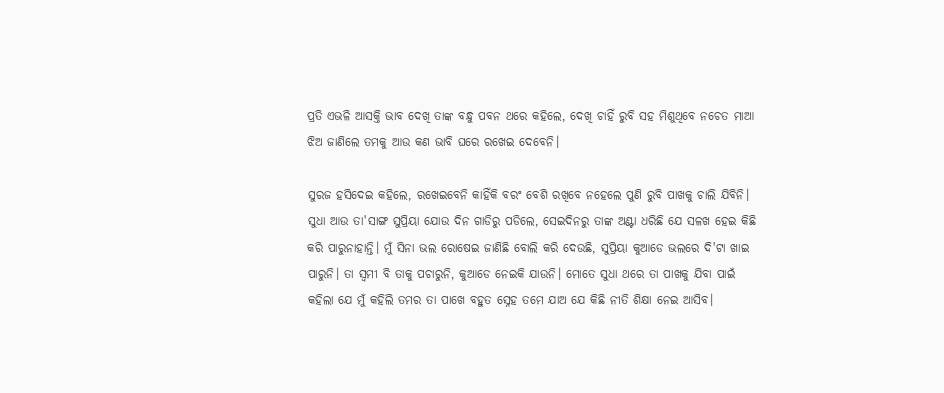ପ୍ରତି ଏଭଳି ଆସକ୍ତି ଭାବ ଦେଖି ତାଙ୍କ ବନ୍ଧୁ ପବନ ଥରେ କହିଲେ, ଦେଖି ଚାହିଁ ରୁବି ସହ ମିଶୁଥିବେ ନଚେତ ମାଆ ଝିଅ ଜାଣିଲେ ତମକୁ ଆଉ କଣ ଭାବି ଘରେ ରଖେଇ ଦେବେନି।

ସୁରଜ ହସିଦେଇ କହିଲେ, ରଖେଇବେନି କାହିଁକି ବରଂ ବେଶି ରଖିବେ ନହେଲେ ପୁଣି ରୁବି ପାଖକୁ ଚାଲି ଯିବିନି। ସୁଧା ଆଉ ତା'ସାଙ୍ଗ ସୁପ୍ରିୟା ଯୋଉ ଦିନ ଗାଡିରୁ ପଡିଲେ, ସେଇଦିନରୁ ତାଙ୍କ ଅଣ୍ଟା ଧରିଛି ଯେ ସଳଖ ହେଇ କିଛି କରି ପାରୁନାହାନ୍ତି। ମୁଁ ସିନା ଭଲ ରୋଷେଇ ଜାଣିଛି ବୋଲି କରି ଦେଉଛି, ସୁପ୍ରିୟା କୁଆଡେ ଭଲରେ ଦି'ଟା ଖାଇ ପାରୁନି। ତା ସ୍ୱମୀ ବି ତାକୁ ପଚାରୁନି, କୁଆଡେ ନେଇକି ଯାଉନି। ମୋତେ ସୁଧା ଥରେ ତା ପାଖକୁ ଯିବା ପାଇଁ କହିଲା ଯେ ମୁଁ କହିଲି ତମର ତା ପାଖେ ବହୁତ ସ୍ନେହ ତମେ ଯାଅ ଯେ କିଛି ନୀତି ଶିକ୍ଷା ନେଇ ଆସିବ।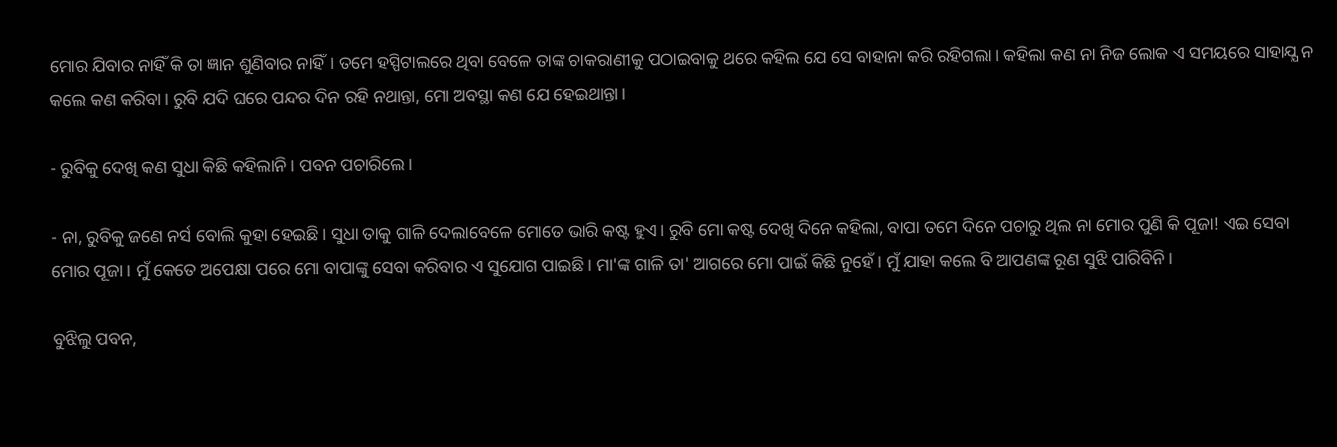ମୋର ଯିବାର ନାହିଁ କି ତା ଜ୍ଞାନ ଶୁଣିବାର ନାହିଁ। ତମେ ହସ୍ପିଟାଲରେ ଥିବା ବେଳେ ତାଙ୍କ ଚାକରାଣୀକୁ ପଠାଇବାକୁ ଥରେ କହିଲ ଯେ ସେ ବାହାନା କରି ରହିଗଲା। କହିଲା କଣ ନା ନିଜ ଲୋକ ଏ ସମୟରେ ସାହାଯ୍ଯ ନ କଲେ କଣ କରିବା। ରୁବି ଯଦି ଘରେ ପନ୍ଦର ଦିନ ରହି ନଥାନ୍ତା, ମୋ ଅବସ୍ଥା କଣ ଯେ ହେଇଥାନ୍ତା।

- ରୁବିକୁ ଦେଖି କଣ ସୁଧା କିଛି କହିଲାନି। ପବନ ପଚାରିଲେ।

- ନା, ରୁବିକୁ ଜଣେ ନର୍ସ ବୋଲି କୁହା ହେଇଛି। ସୁଧା ତାକୁ ଗାଳି ଦେଲାବେଳେ ମୋତେ ଭାରି କଷ୍ଟ ହୁଏ। ରୁବି ମୋ କଷ୍ଟ ଦେଖି ଦିନେ କହିଲା, ବାପା ତମେ ଦିନେ ପଚାରୁ ଥିଲ ନା ମୋର ପୁଣି କି ପୂଜା! ଏଇ ସେବା ମୋର ପୂଜା। ମୁଁ କେତେ ଅପେକ୍ଷା ପରେ ମୋ ବାପାଙ୍କୁ ସେବା କରିବାର ଏ ସୁଯୋଗ ପାଇଛି। ମା'ଙ୍କ ଗାଳି ତା' ଆଗରେ ମୋ ପାଇଁ କିଛି ନୁହେଁ। ମୁଁ ଯାହା କଲେ ବି ଆପଣଙ୍କ ରୂଣ ସୁଝି ପାରିବିନି।

ବୁଝିଲୁ ପବନ,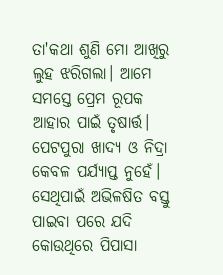ତା'କଥା ଶୁଣି ମୋ ଆଖିରୁ ଲୁହ ଝରିଗଲା। ଆମେ ସମସ୍ତେ ପ୍ରେମ ରୂପକ ଆହାର ପାଇଁ ତୃଷାର୍ତ୍ତ। ପେଟପୁରା ଖାଦ୍ଯ ଓ ନିଦ୍ରା କେବଳ ପର୍ଯ୍ୟାପ୍ତ ନୁହେଁ। ସେଥିପାଇଁ ଅଭିଳଷିତ ବସ୍ତୁ ପାଇବା ପରେ ଯଦି କୋଉଥିରେ ପିପାସା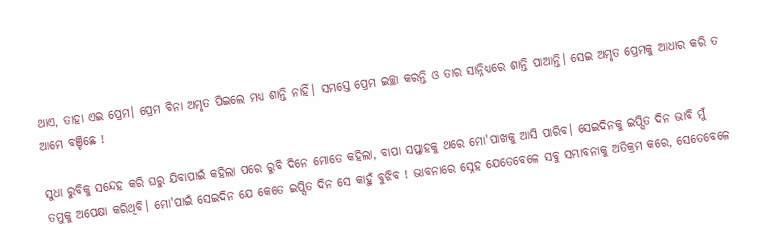ଥାଏ, ତାହା ଏଇ ପ୍ରେମ। ପ୍ରେମ ବିନା ଅମୃତ ପିଇଲେ ମଧ୍ଯ ଶାନ୍ତି ନାହିଁ। ସମସ୍ତେ ପ୍ରେମ ଇଚ୍ଛା କରନ୍ତି ଓ ତାର ସାନ୍ନିଧ୍ୟରେ ଶାନ୍ତି ପାଆନ୍ତି। ସେଇ ଅମୃତ ପ୍ରେମକୁ ଆଧାର କରି ତ ଆମେ ବଞ୍ଚିଛେ !

ସୁଧା ରୁବିକୁ ସନ୍ଦେହ କରି ଘରୁ ଯିବାପାଇଁ କହିଲା ପରେ ରୁବି ଦିନେ ମୋତେ କହିଲା, ବାପା ସପ୍ତାହକୁ ଥରେ ମୋ'ପାଖକୁ ଆସି ପାରିବ। ସେଇଦିନକୁ ଇପ୍ସିତ ଦିନ ଭାବି ମୁଁ ତମୁକୁ ଅପେକ୍ଷା କରିଥିବି। ମୋ'ପାଇଁ ସେଇଦିନ ଯେ କେତେ ଇପ୍ସିତ ଦିନ ସେ କାହୁଁ ବୁଝିବ ! ଭାବନାରେ ସ୍ନେହ ଯେତେବେଳେ ସବୁ ସମ୍ଭାବନାକୁ ଅତିକ୍ରମ କରେ, ସେତେବେଳେ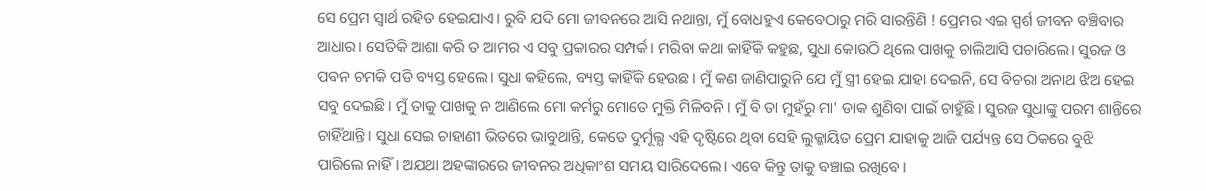ସେ ପ୍ରେମ ସ୍ୱାର୍ଥ ରହିତ ହେଇଯାଏ। ରୁବି ଯଦି ମୋ ଜୀବନରେ ଆସି ନଥାନ୍ତା, ମୁଁ ବୋଧହୁଏ କେବେଠାରୁ ମରି ସାରନ୍ତିଣି ! ପ୍ରେମର ଏଇ ସ୍ପର୍ଶ ଜୀବନ ବଞ୍ଚିବାର ଆଧାର। ସେତିକି ଆଶା କରି ତ ଆମର ଏ ସବୁ ପ୍ରକାରର ସମ୍ପର୍କ। ମରିବା କଥା କାହିଁକି କହୁଛ, ସୁଧା କୋଉଠି ଥିଲେ ପାଖକୁ ଚାଲିଆସି ପଚାରିଲେ। ସୁରଜ ଓ ପବନ ଚମକି ପଡି ବ୍ୟସ୍ତ ହେଲେ। ସୁଧା କହିଲେ, ବ୍ୟସ୍ତ କାହିଁକି ହେଉଛ। ମୁଁ କଣ ଜାଣିପାରୁନି ଯେ ମୁଁ ସ୍ତ୍ରୀ ହେଇ ଯାହା ଦେଇନି, ସେ ବିଚରା ଅନାଥ ଝିଅ ହେଇ ସବୁ ଦେଇଛି। ମୁଁ ତାକୁ ପାଖକୁ ନ ଆଣିଲେ ମୋ କର୍ମରୁ ମୋତେ ମୁକ୍ତି ମିଳିବନି। ମୁଁ ବି ତା ମୁହଁରୁ ମା' ଡାକ ଶୁଣିବା ପାଇଁ ଚାହୁଁଛି। ସୁରଜ ସୁଧାଙ୍କୁ ପରମ ଶାନ୍ତିରେ ଚାହିଁଥାନ୍ତି। ସୁଧା ସେଇ ଚାହାଣୀ ଭିତରେ ଭାବୁଥାନ୍ତି, କେତେ ଦୁର୍ମୂଲ୍ଯ ଏହି ଦୃଷ୍ଟିରେ ଥିବା ସେହି ଲୁକ୍କାୟିତ ପ୍ରେମ ଯାହାକୁ ଆଜି ପର୍ଯ୍ୟନ୍ତ ସେ ଠିକରେ ବୁଝି ପାରିଲେ ନାହିଁ। ଅଯଥା ଅହଙ୍କାରରେ ଜୀବନର ଅଧିକାଂଶ ସମୟ ସାରିଦେଲେ। ଏବେ କିନ୍ତୁ ତାକୁ ବଞ୍ଚାଇ ରଖିବେ।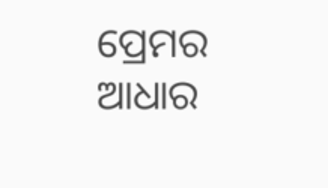ପ୍ରେମର ଆଧାର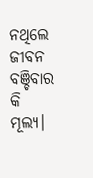ନଥିଲେ ଜୀବନ ବଞ୍ଚିବାର କି ମୂଲ୍ଯ।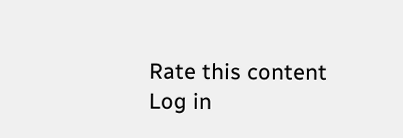Rate this content
Log in